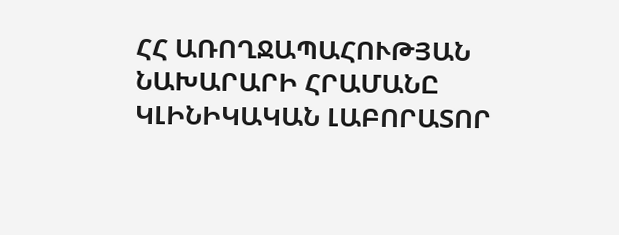ՀՀ ԱՌՈՂՋԱՊԱՀՈՒԹՅԱՆ ՆԱԽԱՐԱՐԻ ՀՐԱՄԱՆԸ ԿԼԻՆԻԿԱԿԱՆ ԼԱԲՈՐԱՏՈՐ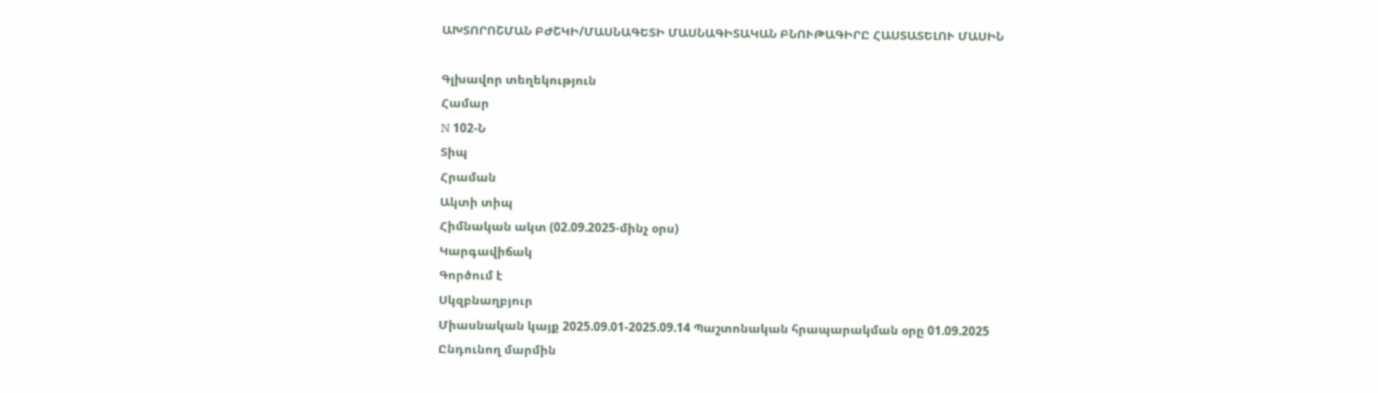ԱԽՏՈՐՈՇՄԱՆ ԲԺՇԿԻ/ՄԱՍՆԱԳԵՏԻ ՄԱՍՆԱԳԻՏԱԿԱՆ ԲՆՈՒԹԱԳԻՐԸ ՀԱՍՏԱՏԵԼՈՒ ՄԱՍԻՆ

Գլխավոր տեղեկություն
Համար
N 102-Ն
Տիպ
Հրաման
Ակտի տիպ
Հիմնական ակտ (02.09.2025-մինչ օրս)
Կարգավիճակ
Գործում է
Սկզբնաղբյուր
Միասնական կայք 2025.09.01-2025.09.14 Պաշտոնական հրապարակման օրը 01.09.2025
Ընդունող մարմին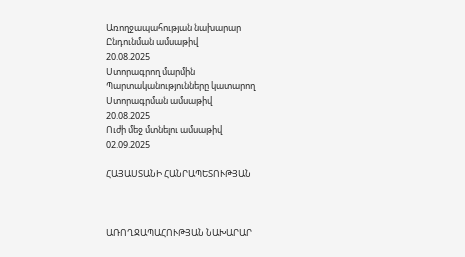Առողջապահության նախարար
Ընդունման ամսաթիվ
20.08.2025
Ստորագրող մարմին
Պարտականությունները կատարող
Ստորագրման ամսաթիվ
20.08.2025
Ուժի մեջ մտնելու ամսաթիվ
02.09.2025

ՀԱՅԱՍՏԱՆԻ ՀԱՆՐԱՊԵՏՈՒԹՅԱՆ



ԱՌՈՂՋԱՊԱՀՈՒԹՅԱՆ ՆԱԽԱՐԱՐ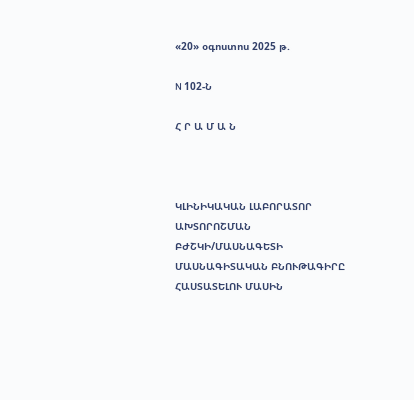«20» օգոստոս 2025 թ.

N 102-Ն

Հ Ր Ա Մ Ա Ն



ԿԼԻՆԻԿԱԿԱՆ ԼԱԲՈՐԱՏՈՐ ԱԽՏՈՐՈՇՄԱՆ ԲԺՇԿԻ/ՄԱՍՆԱԳԵՏԻ ՄԱՍՆԱԳԻՏԱԿԱՆ ԲՆՈՒԹԱԳԻՐԸ ՀԱՍՏԱՏԵԼՈՒ ՄԱՍԻՆ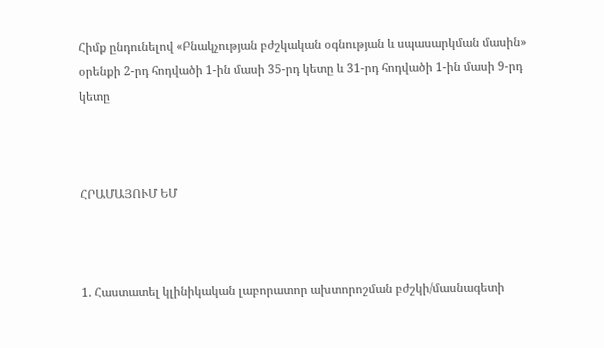Հիմք ընդունելով «Բնակչության բժշկական օգնության և սպասարկման մասին» օրենքի 2-րդ հոդվածի 1-ին մասի 35-րդ կետը և 31-րդ հոդվածի 1-ին մասի 9-րդ կետը



ՀՐԱՄԱՅՈՒՄ ԵՄ



1. Հաստատել կլինիկական լաբորատոր ախտորոշման բժշկի/մասնագետի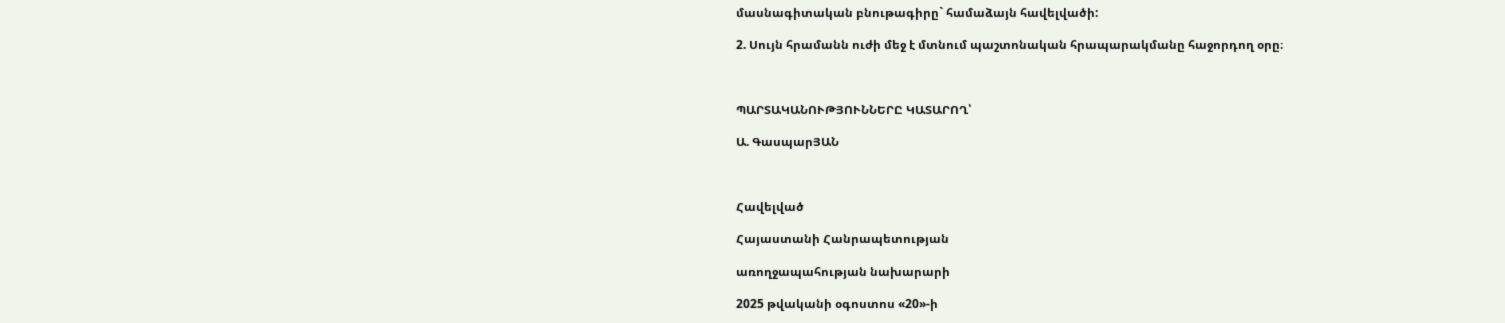մասնագիտական բնութագիրը` համաձայն հավելվածի:

2. Սույն հրամանն ուժի մեջ է մտնում պաշտոնական հրապարակմանը հաջորդող օրը։



ՊԱՐՏԱԿԱՆՈՒԹՅՈՒՆՆԵՐԸ ԿԱՏԱՐՈՂ՝

Ա. ԳասպարՅԱՆ



Հավելված

Հայաստանի Հանրապետության

առողջապահության նախարարի

2025 թվականի օգոստոս «20»-ի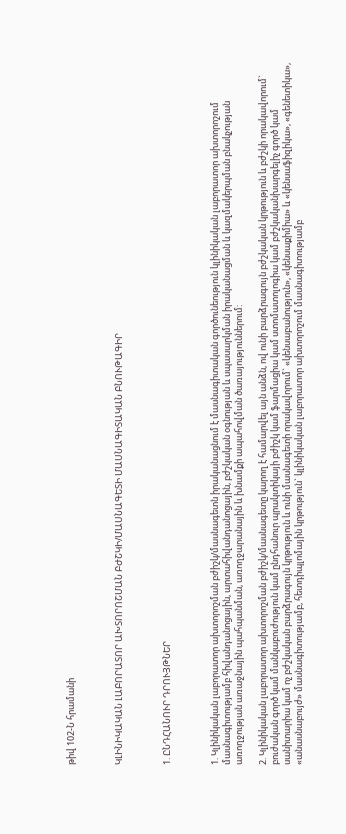թիվ 102-Ն հրամանի



ԿԼԻՆԻԿԱԿԱՆ ԼԱԲՈՐԱՏՈՐ ԱԽՏՈՐՈՇՄԱՆ ԲԺՇԿԻ/ՄԱՍՆԱԳԵՏԻ ՄԱՍՆԱԳԻՏԱԿԱՆ ԲՆՈՒԹԱԳԻՐ



1. ԸՆԴՀԱՆՈՒՐ ԴՐՈՒՅԹՆԵՐ



1. Կլինիկական լաբորատոր ախտորոշման բժիշկ/մասնագետն իրականացնում է մասնագիտական գործունեություն կլինիկական լաբորատոր ախտորոշում մասնագիտությամբ հիվանդանոցային, արտահիվանդանոցային, բժշկական օգնության և սպասարկման իրականացման և կազմակերպման բնակչության առողջության առաջնային պահպանման, առողջարանային և խնամքի ապահովման ծառայություններում:

2. Կլինիկական լաբորատոր ախտորոշման բժիշկ/մասնագետը կարող է համարվել այն անձն, ով ունի բարձրագույն բժշկական կրթություն և բժշկի որակավորում` բուժական գործ կամ մանկաբուժություն կամ ընդհանուր պրակտիկայի բժիշկ կամ ֆարմացիա կամ ստոմատոլոգիա կամ բժշկականխարգելիչ գործ կամ սանիտարիա կամ ոչ բժշկական բարձրագույն կրթություն և ունի մասնագետի որակավորում` «կենսաբանություն», «կենսաքիմիա» և «կենսաֆիզիկա», «գենետիկա», «անասնաբույժ» մասնագիտությամբ, հետդիպլոմային կրթություն` կլինիկական լաբորատոր ախտորոշում մասնագիտությամբ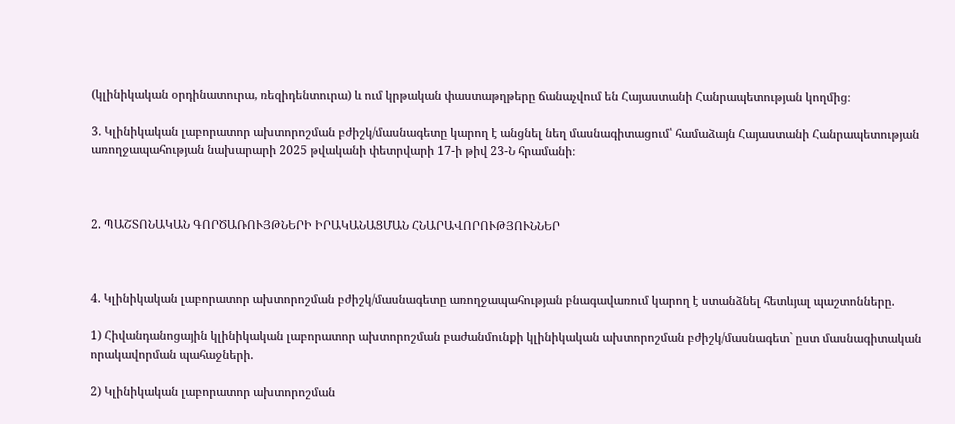(կլինիկական օրդինատուրա, ռեզիդենտուրա) և ում կրթական փաստաթղթերը ճանաչվում են Հայաստանի Հանրապետության կողմից։

3. Կլինիկական լաբորատոր ախտորոշման բժիշկ/մասնագետը կարող է անցնել նեղ մասնագիտացում՝ համաձայն Հայաստանի Հանրապետության առողջապահության նախարարի 2025 թվականի փետրվարի 17-ի թիվ 23-Ն հրամանի։



2. ՊԱՇՏՈՆԱԿԱՆ ԳՈՐԾԱՌՈՒՅԹՆԵՐԻ ԻՐԱԿԱՆԱՑՄԱՆ ՀՆԱՐԱՎՈՐՈՒԹՅՈՒՆՆԵՐ



4. Կլինիկական լաբորատոր ախտորոշման բժիշկ/մասնագետը առողջապահության բնագավառում կարող է ստանձնել հետևյալ պաշտոնները.

1) Հիվանդանոցային կլինիկական լաբորատոր ախտորոշման բաժանմունքի կլինիկական ախտորոշման բժիշկ/մասնագետ` ըստ մասնագիտական որակավորման պահաջների.

2) Կլինիկական լաբորատոր ախտորոշման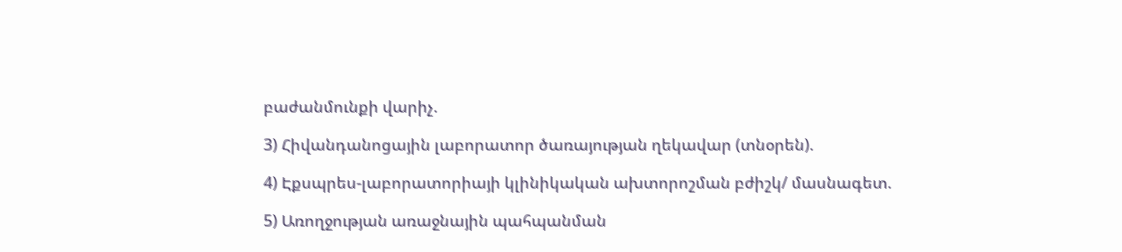բաժանմունքի վարիչ.

3) Հիվանդանոցային լաբորատոր ծառայության ղեկավար (տնօրեն).

4) Էքսպրես-լաբորատորիայի կլինիկական ախտորոշման բժիշկ/ մասնագետ.

5) Առողջության առաջնային պահպանման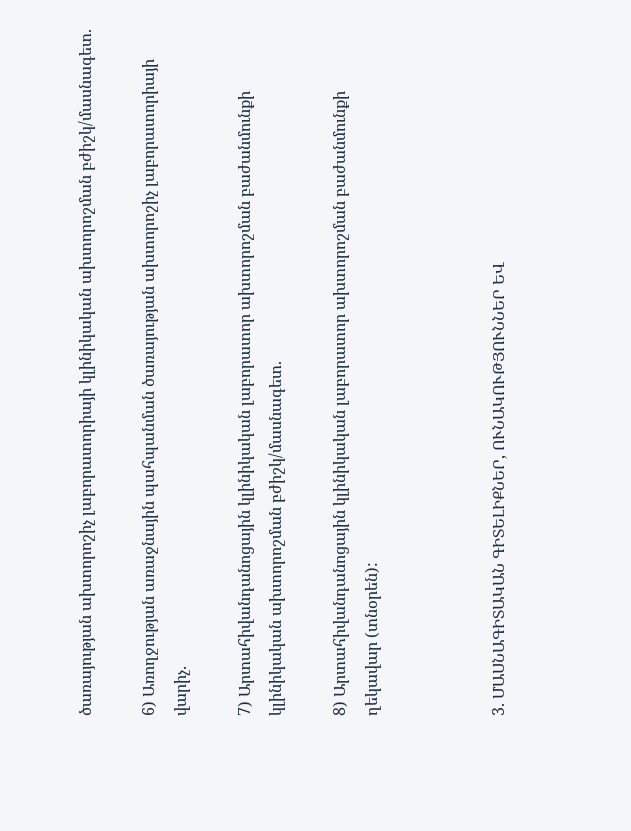ծառայության ախտորոշիչ լաբորատորիայի կլինիկական ախտորոշման բժիշկ/մասնագետ.

6) Առողջության առաջնային պահպանման ծառայության ախտորոշիչ լաբորատորիայի վարիչ.

7) Արտահիվանդանոցային կլինիկական լաբորատոր ախտորոշման բաժանմունքի կլինիկական ախտորոշման բժիշկ/մասնագետ.

8) Արտահիվանդանոցային կլինիկական լաբորատոր ախտորոշման բաժանմունքի ղեկավար (տնօրեն):



3. ՄԱՍՆԱԳԻՏԱԿԱՆ ԳԻՏԵԼԻՔՆԵՐ, ՈՒՆԱԿՈՒԹՅՈՒՆՆԵՐ ԵՎ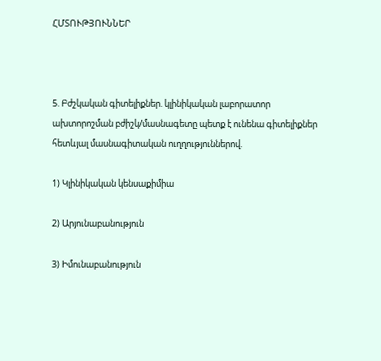ՀՄՏՈՒԹՅՈՒՆՆԵՐ



5. Բժշկական գիտելիքներ. կլինիկական լաբորատոր ախտորոշման բժիշկ/մասնագետը պետք է ունենա գիտելիքներ հետևյալ մասնագիտական ուղղություններով.

1) Կլինիկական կենսաքիմիա

2) Արյունաբանություն

3) Իմունաբանություն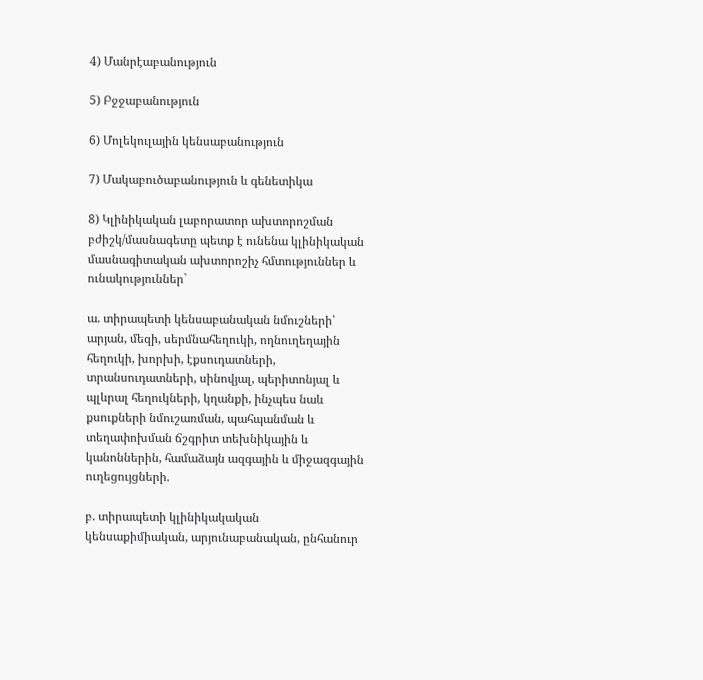4) Մանրէաբանություն

5) Բջջաբանություն

6) Մոլեկուլային կենսաբանություն

7) Մակաբուծաբանություն և գենետիկա

8) Կլինիկական լաբորատոր ախտորոշման բժիշկ/մասնագետը պետք է ունենա կլինիկական մասնագիտական ախտորոշիչ հմտություններ և ունակություններ`

ա. տիրապետի կենսաբանական նմուշների՝ արյան, մեզի, սերմնահեղուկի, ողնուղեղային հեղուկի, խորխի, էքսուդատների, տրանսուդատների, սինովյալ, պերիտոնյալ և պլևրալ հեղուկների, կղանքի, ինչպես նաև քսուքների նմուշառման, պահպանման և տեղափոխման ճշգրիտ տեխնիկային և կանոններին, համաձայն ազգային և միջազգային ուղեցույցների.

բ. տիրապետի կլինիկակական կենսաքիմիական, արյունաբանական, ընհանուր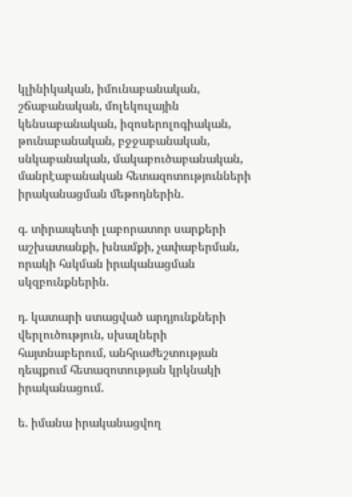կլինիկական, իմունաբանական, շճաբանական, մոլեկուլային կենսաբանական, իզոսերոլոգիական, թունաբանական, բջջաբանական, սնկաբանական, մակաբուծաբանական, մանրէաբանական հետազոտությունների իրականացման մեթոդներին.

գ. տիրապետի լաբորատոր սարքերի աշխատանքի, խնամքի, չափաբերման, որակի հսկման իրականացման սկզբունքներին.

դ. կատարի ստացված արդյունքների վերլուծություն, սխալների հայտնաբերում, անհրաժեշտության դեպքում հետազոտության կրկնակի իրականացում.

ե. իմանա իրականացվող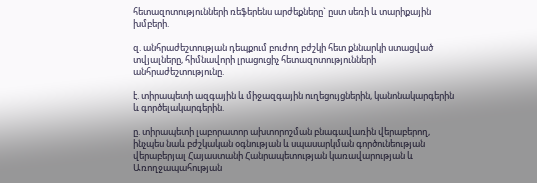հետազոտությունների ռեֆերենս արժեքները` ըստ սեռի և տարիքային խմբերի.

զ. անհրաժեշտության դեպքում բուժող բժշկի հետ քննարկի ստացված տվյալները, հիմնավորի լրացուցիչ հետազոտությունների անհրաժեշտությունը.

է. տիրապետի ազգային և միջազգային ուղեցույցներին, կանոնակարգերին և գործելակարգերին.

ը. տիրապետի լաբորատոր ախտորոշման բնագավառին վերաբերող, ինչպես նաև բժշկական օգնության և սպասարկման գործունեության վերաբերյալ Հայաստանի Հանրապետության կառավարության և Առողջապահության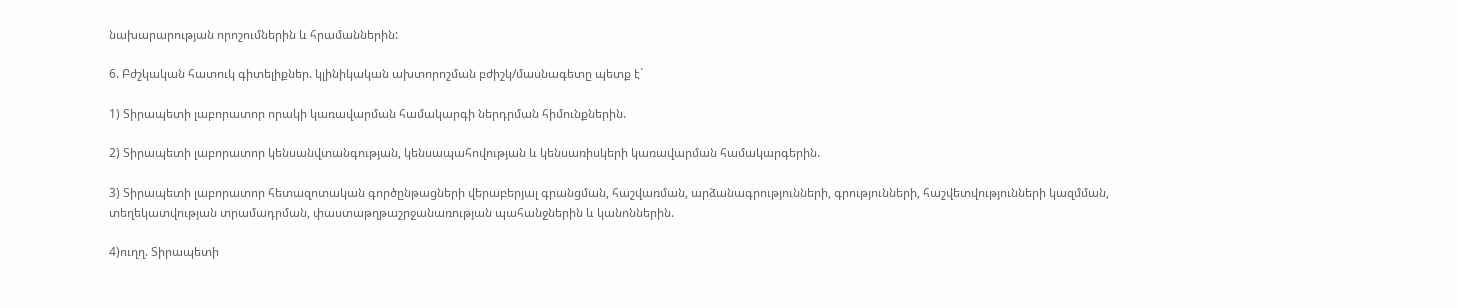նախարարության որոշումներին և հրամաններին:

6. Բժշկական հատուկ գիտելիքներ. կլինիկական ախտորոշման բժիշկ/մասնագետը պետք է`

1) Տիրապետի լաբորատոր որակի կառավարման համակարգի ներդրման հիմունքներին.

2) Տիրապետի լաբորատոր կենսանվտանգության, կենսապահովության և կենսառիսկերի կառավարման համակարգերին.

3) Տիրապետի լաբորատոր հետազոտական գործընթացների վերաբերյալ գրանցման, հաշվառման, արձանագրությունների, գրությունների, հաշվետվությունների կազմման, տեղեկատվության տրամադրման, փաստաթղթաշրջանառության պահանջներին և կանոններին.

4)ուղղ. Տիրապետի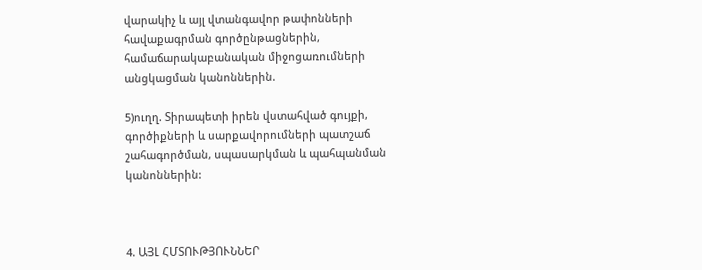վարակիչ և այլ վտանգավոր թափոնների հավաքագրման գործընթացներին, համաճարակաբանական միջոցառումների անցկացման կանոններին.

5)ուղղ. Տիրապետի իրեն վստահված գույքի, գործիքների և սարքավորումների պատշաճ շահագործման, սպասարկման և պահպանման կանոններին:



4. ԱՅԼ ՀՄՏՈՒԹՅՈՒՆՆԵՐ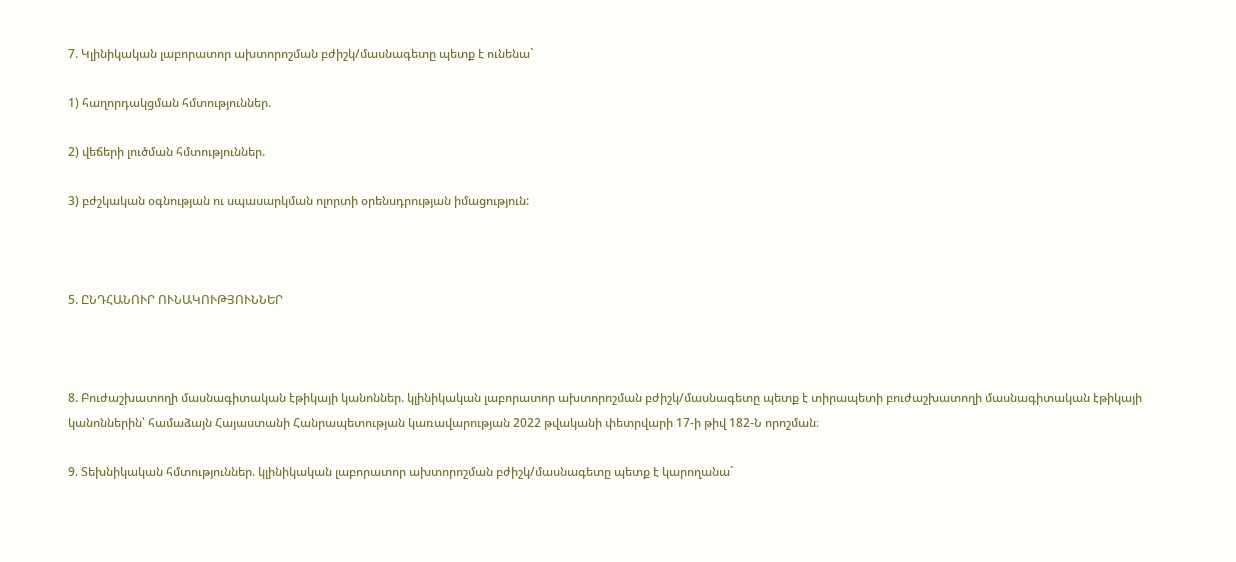7. Կլինիկական լաբորատոր ախտորոշման բժիշկ/մասնագետը պետք է ունենա`

1) հաղորդակցման հմտություններ.

2) վեճերի լուծման հմտություններ.

3) բժշկական օգնության ու սպասարկման ոլորտի օրենսդրության իմացություն:



5. ԸՆԴՀԱՆՈՒՐ ՈՒՆԱԿՈՒԹՅՈՒՆՆԵՐ



8. Բուժաշխատողի մասնագիտական էթիկայի կանոններ. կլինիկական լաբորատոր ախտորոշման բժիշկ/մասնագետը պետք է տիրապետի բուժաշխատողի մասնագիտական էթիկայի կանոններին՝ համաձայն Հայաստանի Հանրապետության կառավարության 2022 թվականի փետրվարի 17-ի թիվ 182-Ն որոշման։

9. Տեխնիկական հմտություններ. կլինիկական լաբորատոր ախտորոշման բժիշկ/մասնագետը պետք է կարողանա`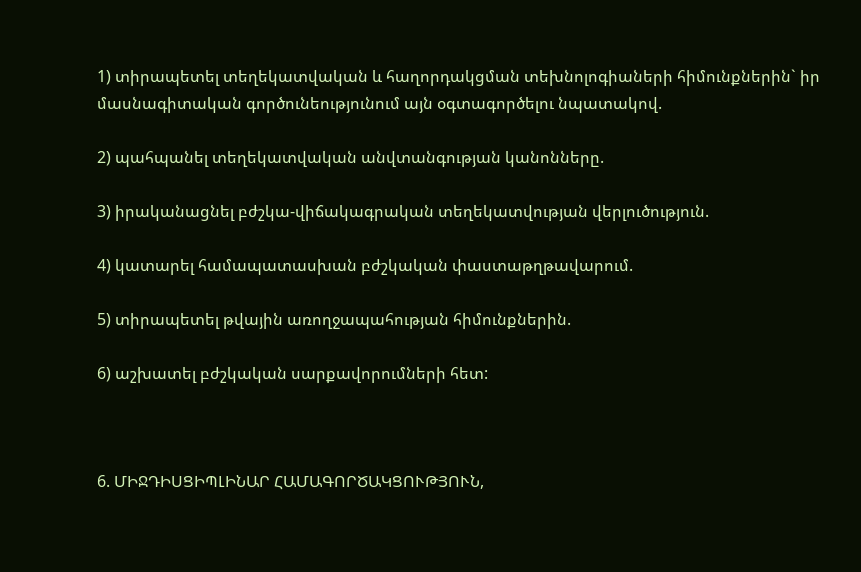1) տիրապետել տեղեկատվական և հաղորդակցման տեխնոլոգիաների հիմունքներին` իր մասնագիտական գործունեությունում այն օգտագործելու նպատակով.

2) պահպանել տեղեկատվական անվտանգության կանոնները.

3) իրականացնել բժշկա-վիճակագրական տեղեկատվության վերլուծություն.

4) կատարել համապատասխան բժշկական փաստաթղթավարում.

5) տիրապետել թվային առողջապահության հիմունքներին.

6) աշխատել բժշկական սարքավորումների հետ:



6. ՄԻՋԴԻՍՑԻՊԼԻՆԱՐ ՀԱՄԱԳՈՐԾԱԿՑՈՒԹՅՈՒՆ,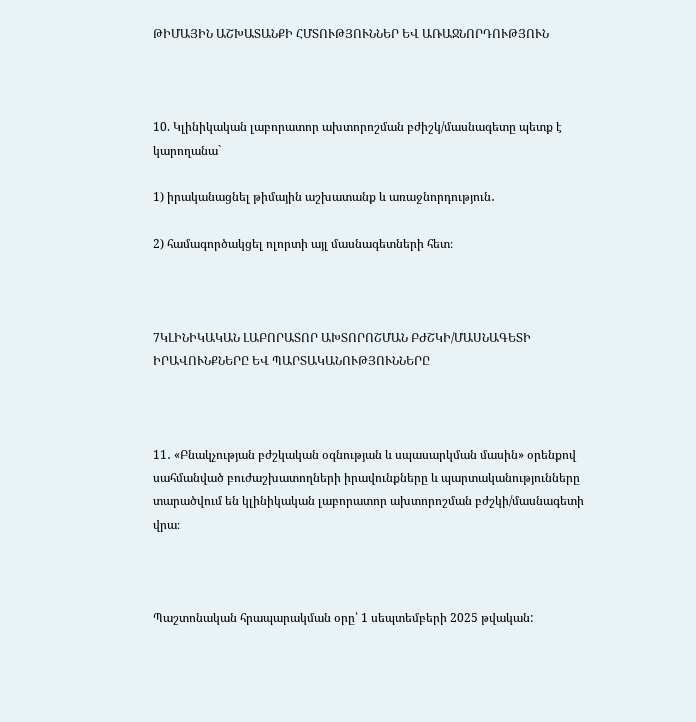ԹԻՄԱՅԻՆ ԱՇԽԱՏԱՆՔԻ ՀՄՏՈՒԹՅՈՒՆՆԵՐ ԵՎ ԱՌԱՋՆՈՐԴՈՒԹՅՈՒՆ



10. Կլինիկական լաբորատոր ախտորոշման բժիշկ/մասնագետը պետք է կարողանա`

1) իրականացնել թիմային աշխատանք և առաջնորդություն․

2) համագործակցել ոլորտի այլ մասնագետների հետ։



7ԿԼԻՆԻԿԱԿԱՆ ԼԱԲՈՐԱՏՈՐ ԱԽՏՈՐՈՇՄԱՆ ԲԺՇԿԻ/ՄԱՍՆԱԳԵՏԻ ԻՐԱՎՈՒՆՔՆԵՐԸ ԵՎ ՊԱՐՏԱԿԱՆՈՒԹՅՈՒՆՆԵՐԸ



11․ «Բնակչության բժշկական օգնության և սպասարկման մասին» օրենքով սահմանված բուժաշխատողների իրավունքները և պարտականությունները տարածվում են կլինիկական լաբորատոր ախտորոշման բժշկի/մասնագետի վրա։



Պաշտոնական հրապարակման օրը՝ 1 սեպտեմբերի 2025 թվական: